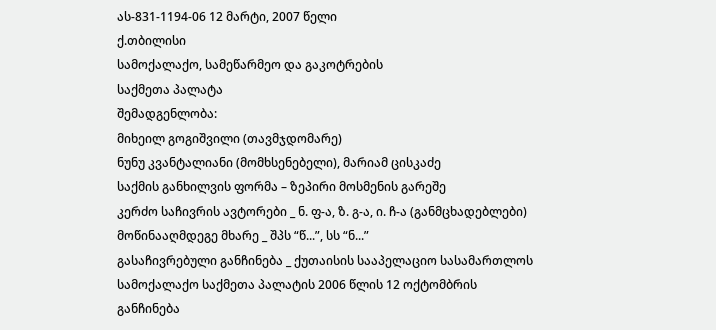ას-831-1194-06 12 მარტი, 2007 წელი
ქ.თბილისი
სამოქალაქო, სამეწარმეო და გაკოტრების
საქმეთა პალატა
შემადგენლობა:
მიხეილ გოგიშვილი (თავმჯდომარე)
ნუნუ კვანტალიანი (მომხსენებელი), მარიამ ცისკაძე
საქმის განხილვის ფორმა – ზეპირი მოსმენის გარეშე
კერძო საჩივრის ავტორები _ ნ. ფ-ა, ზ. გ-ა, ი. ჩ-ა (განმცხადებლები)
მოწინააღმდეგე მხარე _ შპს “წ...”, სს “ნ...”
გასაჩივრებული განჩინება _ ქუთაისის სააპელაციო სასამართლოს სამოქალაქო საქმეთა პალატის 2006 წლის 12 ოქტომბრის განჩინება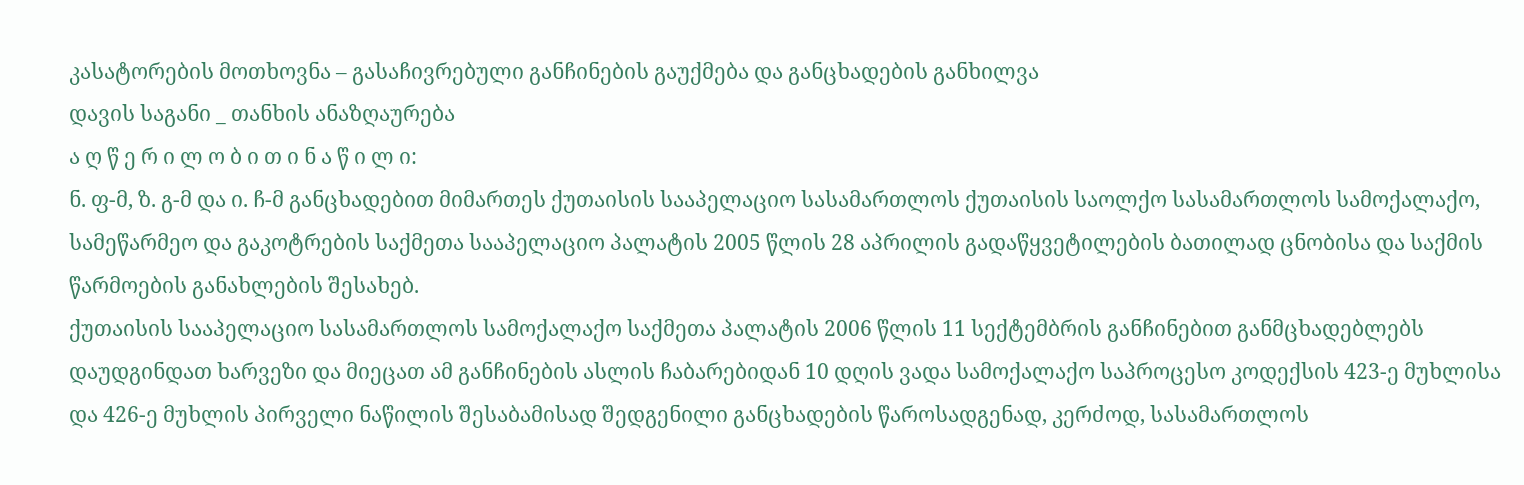კასატორების მოთხოვნა – გასაჩივრებული განჩინების გაუქმება და განცხადების განხილვა
დავის საგანი _ თანხის ანაზღაურება
ა ღ წ ე რ ი ლ ო ბ ი თ ი ნ ა წ ი ლ ი:
ნ. ფ-მ, ზ. გ-მ და ი. ჩ-მ განცხადებით მიმართეს ქუთაისის სააპელაციო სასამართლოს ქუთაისის საოლქო სასამართლოს სამოქალაქო, სამეწარმეო და გაკოტრების საქმეთა სააპელაციო პალატის 2005 წლის 28 აპრილის გადაწყვეტილების ბათილად ცნობისა და საქმის წარმოების განახლების შესახებ.
ქუთაისის სააპელაციო სასამართლოს სამოქალაქო საქმეთა პალატის 2006 წლის 11 სექტემბრის განჩინებით განმცხადებლებს დაუდგინდათ ხარვეზი და მიეცათ ამ განჩინების ასლის ჩაბარებიდან 10 დღის ვადა სამოქალაქო საპროცესო კოდექსის 423-ე მუხლისა და 426-ე მუხლის პირველი ნაწილის შესაბამისად შედგენილი განცხადების წაროსადგენად, კერძოდ, სასამართლოს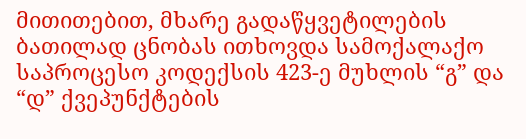მითითებით, მხარე გადაწყვეტილების ბათილად ცნობას ითხოვდა სამოქალაქო საპროცესო კოდექსის 423-ე მუხლის “გ” და “დ” ქვეპუნქტების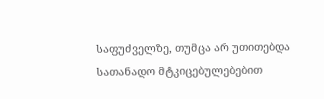საფუძველზე, თუმცა არ უთითებდა სათანადო მტკიცებულებებით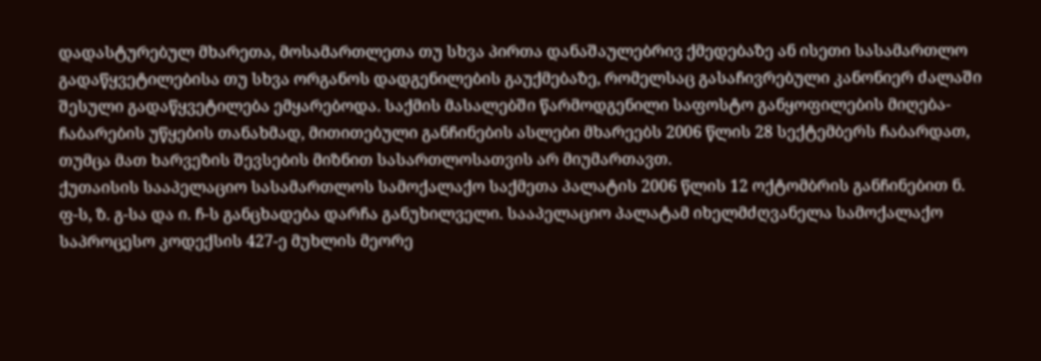დადასტურებულ მხარეთა, მოსამართლეთა თუ სხვა პირთა დანაშაულებრივ ქმედებაზე ან ისეთი სასამართლო გადაწყვეტილებისა თუ სხვა ორგანოს დადგენილების გაუქმებაზე, რომელსაც გასაჩივრებული კანონიერ ძალაში შესული გადაწყვეტილება ემყარებოდა. საქმის მასალებში წარმოდგენილი საფოსტო განყოფილების მიღება-ჩაბარების უწყების თანახმად, მითითებული განჩინების ასლები მხარეებს 2006 წლის 28 სექტემბერს ჩაბარდათ, თუმცა მათ ხარვეზის შევსების მიზნით სასართლოსათვის არ მიუმართავთ.
ქუთაისის სააპელაციო სასამართლოს სამოქალაქო საქმეთა პალატის 2006 წლის 12 ოქტომბრის განჩინებით ნ. ფ-ს, ზ. გ-სა და ი. ჩ-ს განცხადება დარჩა განუხილველი. სააპელაციო პალატამ იხელმძღვანელა სამოქალაქო საპროცესო კოდექსის 427-ე მუხლის მეორე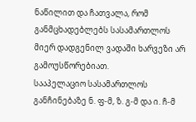ნაწილით და ჩათვალა, რომ განმცხადებლებს სასამართლოს მიერ დადგენილ ვადაში ხარვეზი არ გამოუსწორებიათ.
სააპელაციო სასამართლოს განჩინებაზე ნ. ფ-მ, ზ. გ-მ და ი. ჩ-მ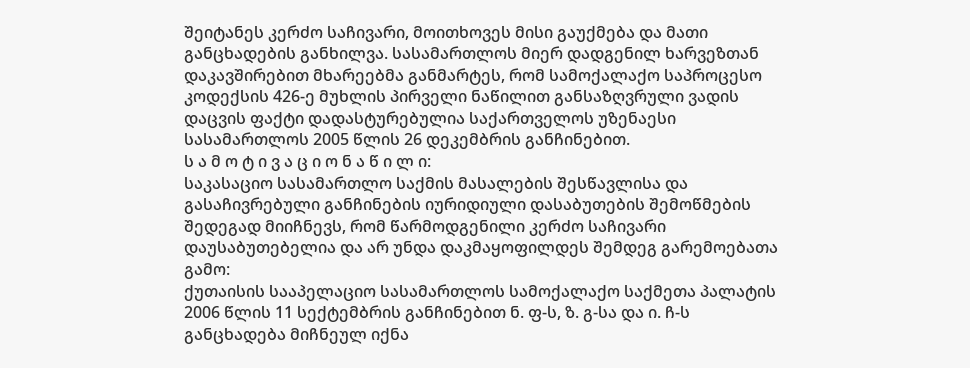შეიტანეს კერძო საჩივარი, მოითხოვეს მისი გაუქმება და მათი განცხადების განხილვა. სასამართლოს მიერ დადგენილ ხარვეზთან დაკავშირებით მხარეებმა განმარტეს, რომ სამოქალაქო საპროცესო კოდექსის 426-ე მუხლის პირველი ნაწილით განსაზღვრული ვადის დაცვის ფაქტი დადასტურებულია საქართველოს უზენაესი სასამართლოს 2005 წლის 26 დეკემბრის განჩინებით.
ს ა მ ო ტ ი ვ ა ც ი ო ნ ა წ ი ლ ი:
საკასაციო სასამართლო საქმის მასალების შესწავლისა და გასაჩივრებული განჩინების იურიდიული დასაბუთების შემოწმების შედეგად მიიჩნევს, რომ წარმოდგენილი კერძო საჩივარი დაუსაბუთებელია და არ უნდა დაკმაყოფილდეს შემდეგ გარემოებათა გამო:
ქუთაისის სააპელაციო სასამართლოს სამოქალაქო საქმეთა პალატის 2006 წლის 11 სექტემბრის განჩინებით ნ. ფ-ს, ზ. გ-სა და ი. ჩ-ს განცხადება მიჩნეულ იქნა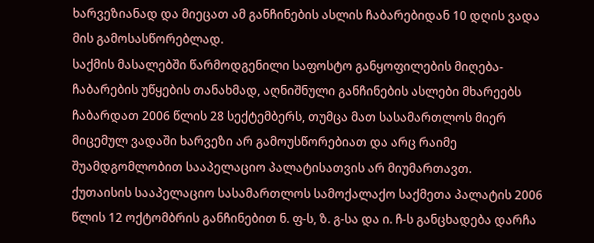ხარვეზიანად და მიეცათ ამ განჩინების ასლის ჩაბარებიდან 10 დღის ვადა მის გამოსასწორებლად.
საქმის მასალებში წარმოდგენილი საფოსტო განყოფილების მიღება-ჩაბარების უწყების თანახმად, აღნიშნული განჩინების ასლები მხარეებს ჩაბარდათ 2006 წლის 28 სექტემბერს, თუმცა მათ სასამართლოს მიერ მიცემულ ვადაში ხარვეზი არ გამოუსწორებიათ და არც რაიმე შუამდგომლობით სააპელაციო პალატისათვის არ მიუმართავთ.
ქუთაისის სააპელაციო სასამართლოს სამოქალაქო საქმეთა პალატის 2006 წლის 12 ოქტომბრის განჩინებით ნ. ფ-ს, ზ. გ-სა და ი. ჩ-ს განცხადება დარჩა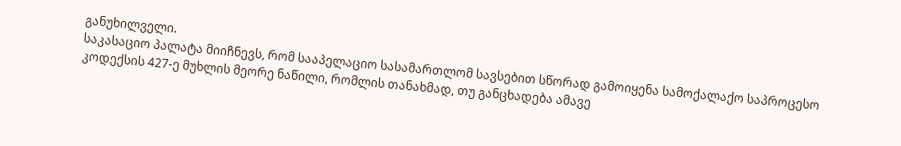განუხილველი.
საკასაციო პალატა მიიჩნევს, რომ სააპელაციო სასამართლომ სავსებით სწორად გამოიყენა სამოქალაქო საპროცესო კოდექსის 427-ე მუხლის მეორე ნაწილი, რომლის თანახმად, თუ განცხადება ამავე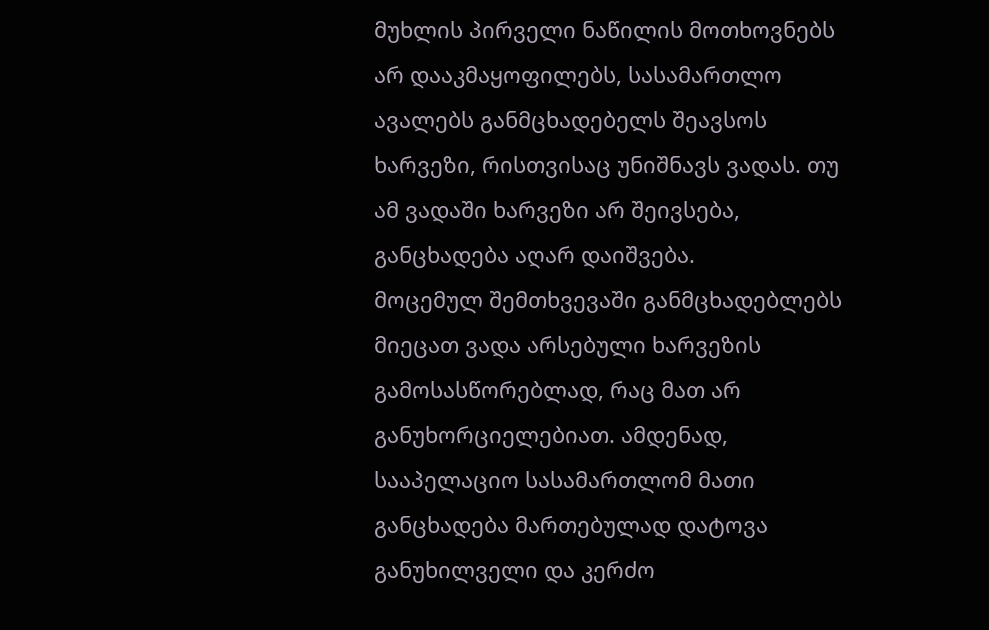მუხლის პირველი ნაწილის მოთხოვნებს არ დააკმაყოფილებს, სასამართლო ავალებს განმცხადებელს შეავსოს ხარვეზი, რისთვისაც უნიშნავს ვადას. თუ ამ ვადაში ხარვეზი არ შეივსება, განცხადება აღარ დაიშვება.
მოცემულ შემთხვევაში განმცხადებლებს მიეცათ ვადა არსებული ხარვეზის გამოსასწორებლად, რაც მათ არ განუხორციელებიათ. ამდენად, სააპელაციო სასამართლომ მათი განცხადება მართებულად დატოვა განუხილველი და კერძო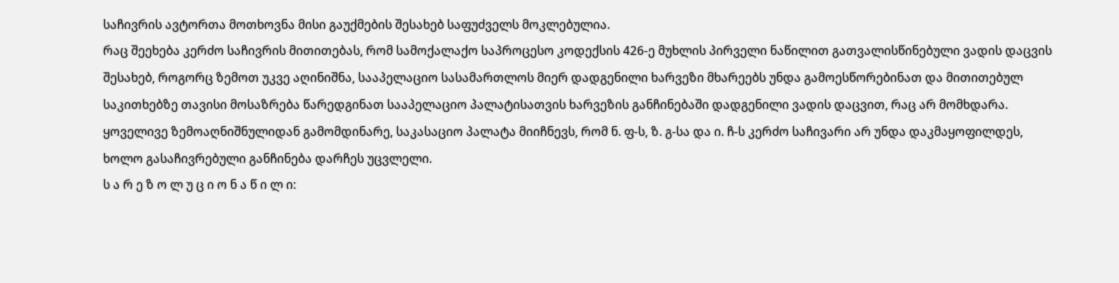საჩივრის ავტორთა მოთხოვნა მისი გაუქმების შესახებ საფუძველს მოკლებულია.
რაც შეეხება კერძო საჩივრის მითითებას, რომ სამოქალაქო საპროცესო კოდექსის 426-ე მუხლის პირველი ნაწილით გათვალისწინებული ვადის დაცვის შესახებ, როგორც ზემოთ უკვე აღინიშნა, სააპელაციო სასამართლოს მიერ დადგენილი ხარვეზი მხარეებს უნდა გამოესწორებინათ და მითითებულ საკითხებზე თავისი მოსაზრება წარედგინათ სააპელაციო პალატისათვის ხარვეზის განჩინებაში დადგენილი ვადის დაცვით, რაც არ მომხდარა.
ყოველივე ზემოაღნიშნულიდან გამომდინარე, საკასაციო პალატა მიიჩნევს, რომ ნ. ფ-ს, ზ. გ-სა და ი. ჩ-ს კერძო საჩივარი არ უნდა დაკმაყოფილდეს, ხოლო გასაჩივრებული განჩინება დარჩეს უცვლელი.
ს ა რ ე ზ ო ლ უ ც ი ო ნ ა წ ი ლ ი: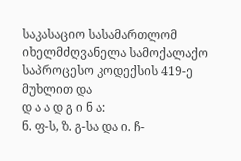საკასაციო სასამართლომ იხელმძღვანელა სამოქალაქო საპროცესო კოდექსის 419-ე მუხლით და
დ ა ა დ გ ი ნ ა:
ნ. ფ-ს, ზ. გ-სა და ი. ჩ-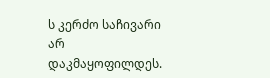ს კერძო საჩივარი არ დაკმაყოფილდეს.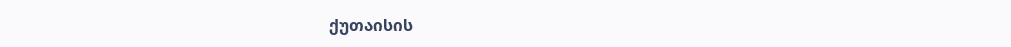ქუთაისის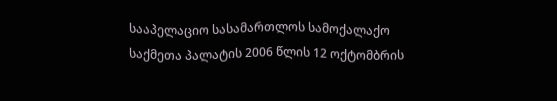სააპელაციო სასამართლოს სამოქალაქო საქმეთა პალატის 2006 წლის 12 ოქტომბრის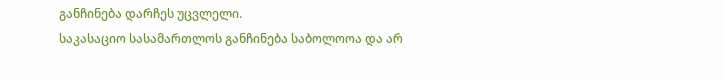განჩინება დარჩეს უცვლელი.
საკასაციო სასამართლოს განჩინება საბოლოოა და არ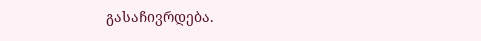გასაჩივრდება.